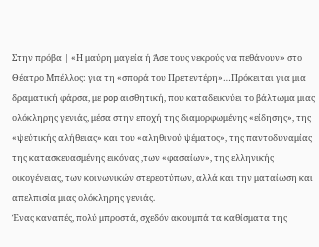Στην πρόβα | «Η μαύρη μαγεία ή Άσε τους νεκρούς να πεθάνουν» στο Θέατρο Μπέλλος: για τη «σπορά του Πρετεντέρη»…Πρόκειται για μια δραματική φάρσα, με pop αισθητική, που καταδεικνύει το βάλτωμα μιας ολόκληρης γενιάς, μέσα στην εποχή της διαμορφωμένης «είδησης», της «ψεύτικής αλήθειας» και του «αληθινού ψέματος», της παντοδυναμίας της κατασκευασμένης εικόνας ,των «φασαίων», της ελληνικής οικογένειας, των κοινωνικών στερεοτύπων, αλλά και την ματαίωση και απελπισία μιας ολόκληρης γενιάς.
Ένας καναπές, πολύ μπροστά, σχεδόν ακουμπά τα καθίσματα της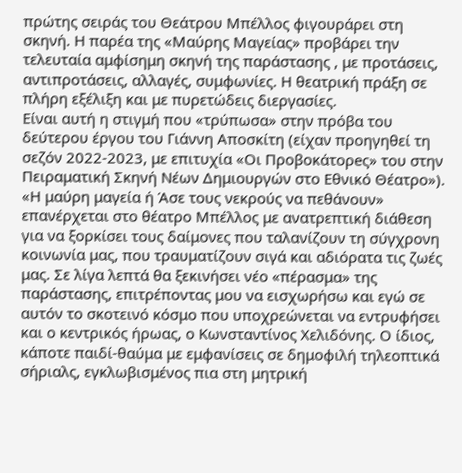πρώτης σειράς του Θεάτρου Μπέλλος φιγουράρει στη σκηνή. Η παρέα της «Μαύρης Μαγείας» προβάρει την τελευταία αμφίσημη σκηνή της παράστασης , με προτάσεις, αντιπροτάσεις, αλλαγές, συμφωνίες. Η θεατρική πράξη σε πλήρη εξέλιξη και με πυρετώδεις διεργασίες.
Είναι αυτή η στιγμή που «τρύπωσα» στην πρόβα του δεύτερου έργου του Γιάννη Αποσκίτη (είχαν προηγηθεί τη σεζόν 2022-2023, με επιτυχία «Οι Προβοκάτορeς» του στην Πειραματική Σκηνή Νέων Δημιουργών στο Εθνικό Θέατρο»).
«Η μαύρη μαγεία ή Άσε τους νεκρούς να πεθάνουν» επανέρχεται στο θέατρο Μπέλλος με ανατρεπτική διάθεση για να ξορκίσει τους δαίμονες που ταλανίζουν τη σύγχρονη κοινωνία μας, που τραυματίζουν σιγά και αδιόρατα τις ζωές μας. Σε λίγα λεπτά θα ξεκινήσει νέο «πέρασμα» της παράστασης, επιτρέποντας μου να εισχωρήσω και εγώ σε αυτόν το σκοτεινό κόσμο που υποχρεώνεται να εντρυφήσει και ο κεντρικός ήρωας, ο Κωνσταντίνος Χελιδόνης. Ο ίδιος, κάποτε παιδί-θαύμα με εμφανίσεις σε δημοφιλή τηλεοπτικά σήριαλς, εγκλωβισμένος πια στη μητρική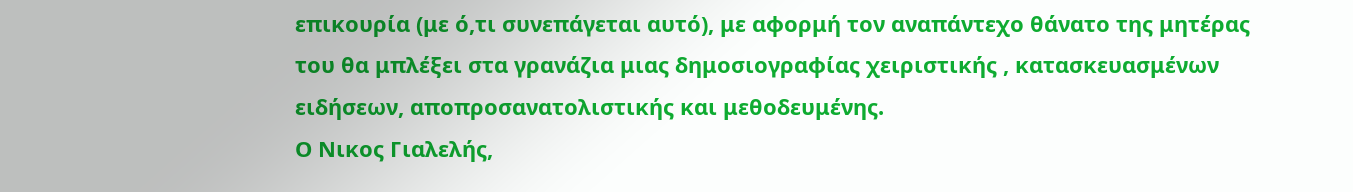επικουρία (με ό,τι συνεπάγεται αυτό), με αφορμή τον αναπάντεχο θάνατο της μητέρας του θα μπλέξει στα γρανάζια μιας δημοσιογραφίας χειριστικής , κατασκευασμένων ειδήσεων, αποπροσανατολιστικής και μεθοδευμένης.
Ο Νικος Γιαλελής,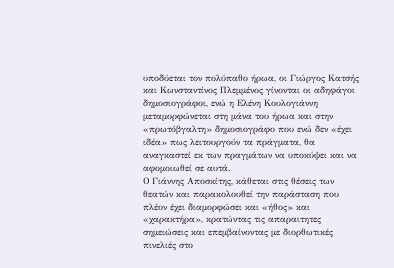υποδύεται τον πολύπαθο ήρωα, οι Γιώργος Κατσής και Κωνσταντίνος Πλεμμένος γίνονται οι αδηφάγοι δημοσιογράφοι, ενώ η Ελένη Κουλογιάννη μεταμορφώνεται στη μάνα του ήρωα και στην «πρωτόβγαλτη» δημοσιογράφο που ενώ δεν «έχει ιδέα» πως λειτουργούν τα πράγματα, θα αναγκαστεί εκ των πραγμάτων να υποκύψει και να αφομοιωθεί σε αυτά.
Ο Γιάννης Αποσκίτης, κάθεται στις θέσεις των θεατών και παρακολουθεί την παράσταση που πλέον έχει διαμορφώσει και «ήθος» και «χαρακτήρα», κρατώντας τις απαραιτητες σημειώσεις και επεμβαίνοντας με διορθωτικές πινελιές στο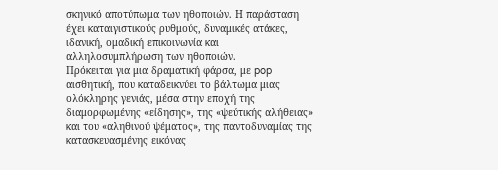σκηνικό αποτύπωμα των ηθοποιών. Η παράσταση έχει καταιγιστικούς ρυθμούς, δυναμικές ατάκες, ιδανική, ομαδική επικοινωνία και αλληλοσυμπλήρωση των ηθοποιών.
Πρόκειται για μια δραματική φάρσα, με pop αισθητική, που καταδεικνύει το βάλτωμα μιας ολόκληρης γενιάς, μέσα στην εποχή της διαμορφωμένης «είδησης», της «ψεύτικής αλήθειας» και του «αληθινού ψέματος», της παντοδυναμίας της κατασκευασμένης εικόνας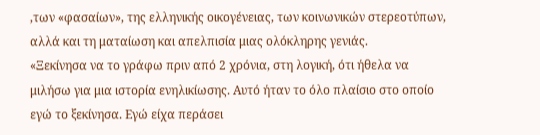,των «φασαίων», της ελληνικής οικογένειας, των κοινωνικών στερεοτύπων, αλλά και τη ματαίωση και απελπισία μιας ολόκληρης γενιάς.
«Ξεκίνησα να το γράφω πριν από 2 χρόνια, στη λογική, ότι ήθελα να μιλήσω για μια ιστορία ενηλικίωσης. Αυτό ήταν το όλο πλαίσιο στο οποίο εγώ το ξεκίνησα. Εγώ είχα περάσει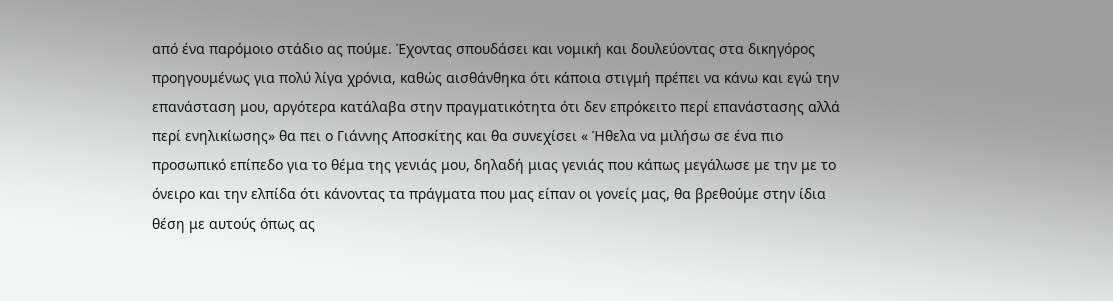από ένα παρόμοιο στάδιο ας πούμε. Έχοντας σπουδάσει και νομική και δουλεύοντας στα δικηγόρος προηγουμένως για πολύ λίγα χρόνια, καθώς αισθάνθηκα ότι κάποια στιγμή πρέπει να κάνω και εγώ την επανάσταση μου, αργότερα κατάλαβα στην πραγματικότητα ότι δεν επρόκειτο περί επανάστασης αλλά περί ενηλικίωσης» θα πει ο Γιάννης Αποσκίτης και θα συνεχίσει « Ήθελα να μιλήσω σε ένα πιο προσωπικό επίπεδο για το θέμα της γενιάς μου, δηλαδή μιας γενιάς που κάπως μεγάλωσε με την με το όνειρο και την ελπίδα ότι κάνοντας τα πράγματα που μας είπαν οι γονείς μας, θα βρεθούμε στην ίδια θέση με αυτούς όπως ας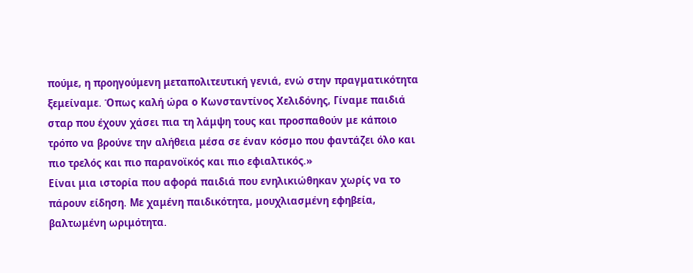πούμε, η προηγούμενη μεταπολιτευτική γενιά, ενώ στην πραγματικότητα ξεμείναμε. Όπως καλή ώρα ο Κωνσταντίνος Χελιδόνης, Γίναμε παιδιά σταρ που έχουν χάσει πια τη λάμψη τους και προσπαθούν με κάποιο τρόπο να βρούνε την αλήθεια μέσα σε έναν κόσμο που φαντάζει όλο και πιο τρελός και πιο παρανοϊκός και πιο εφιαλτικός.»
Είναι μια ιστορία που αφορά παιδιά που ενηλικιώθηκαν χωρίς να το πάρουν είδηση. Με χαμένη παιδικότητα, μουχλιασμένη εφηβεία, βαλτωμένη ωριμότητα.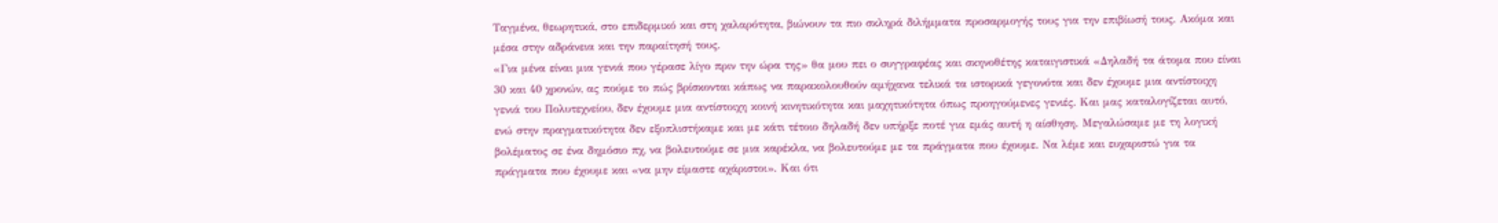Ταγμένα, θεωρητικά, στο επιδερμικό και στη χαλαρότητα, βιώνουν τα πιο σκληρά διλήμματα προσαρμογής τους για την επιβίωσή τους. Ακόμα και μέσα στην αδράνεια και την παραίτησή τους.
«Για μένα είναι μια γενιά που γέρασε λίγο πριν την ώρα της» θα μου πει ο συγγραφέας και σκηνοθέτης καταιγιστικά «Δηλαδή τα άτομα που είναι 30 και 40 χρονών, ας πούμε το πώς βρίσκονται κάπως να παρακολουθούν αμήχανα τελικά τα ιστορικά γεγονότα και δεν έχουμε μια αντίστοιχη γενιά του Πολυτεχνείου, δεν έχουμε μια αντίστοιχη κοινή κινητικότητα και μαχητικότητα όπως προηγούμενες γενιές. Και μας καταλογίζεται αυτό, ενώ στην πραγματικότητα δεν εξοπλιστήκαμε και με κάτι τέτοιο δηλαδή δεν υπήρξε ποτέ για εμάς αυτή η αίσθηση. Μεγαλώσαμε με τη λογική βολέματος σε ένα δημόσιο πχ, να βολευτούμε σε μια καρέκλα, να βολευτούμε με τα πράγματα που έχουμε. Να λέμε και ευχαριστώ για τα πράγματα που έχουμε και «να μην είμαστε αχάριστοι». Και ότι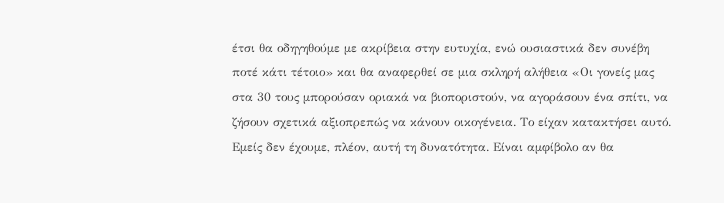έτσι θα οδηγηθούμε με ακρίβεια στην ευτυχία, ενώ ουσιαστικά δεν συνέβη ποτέ κάτι τέτοιο» και θα αναφερθεί σε μια σκληρή αλήθεια «Οι γονείς μας στα 30 τους μπορούσαν οριακά να βιοποριστούν, να αγοράσουν ένα σπίτι, να ζήσουν σχετικά αξιοπρεπώς να κάνουν οικογένεια. Το είχαν κατακτήσει αυτό. Εμείς δεν έχουμε, πλέον, αυτή τη δυνατότητα. Είναι αμφίβολο αν θα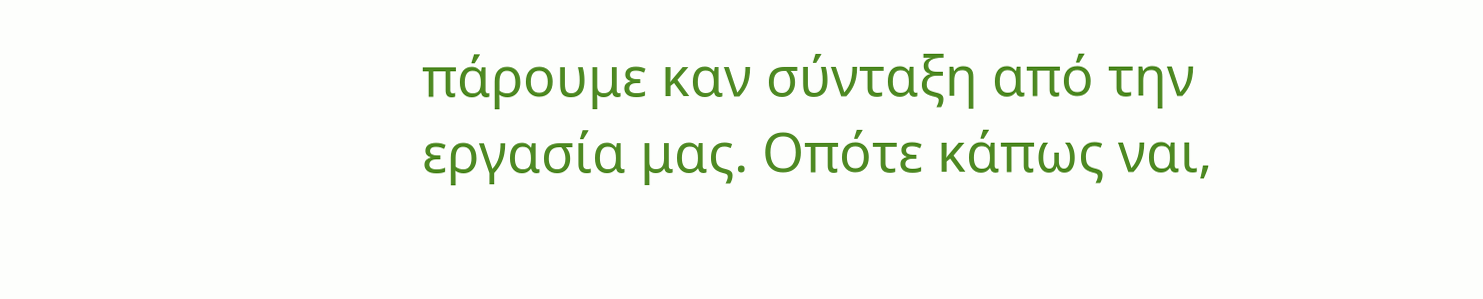πάρουμε καν σύνταξη από την εργασία μας. Οπότε κάπως ναι,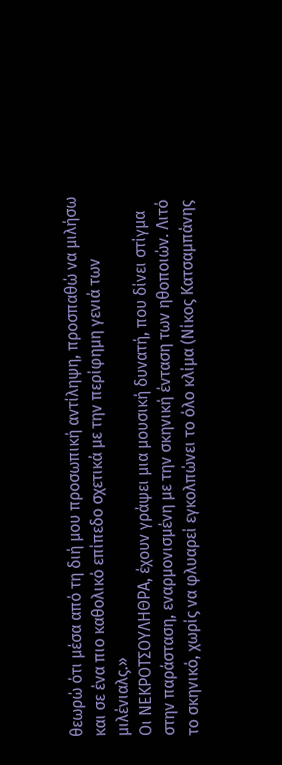θεωρώ ότι μέσα από τη διή μου προσωπική αντίληψη, προσπαθώ να μιλήσω και σε ένα πιο καθολικό επίπεδο σχετικά με την περίφημη γενιά των μιλένιαλς.»
Οι ΝΕΚΡΟΤΣΟΥΛΗΘΡΑ, έχουν γράψει μια μουσική δυνατή, που δίνει στίγμα στην παράσταση, εναρμονισμένη με την σκηνική ένταση των ηθοποιών. Λιτό το σκηνικό, χωρίς να φλυαρεί εγκολπώνει το όλο κλίμα (Νίκος Κατσαμπάνης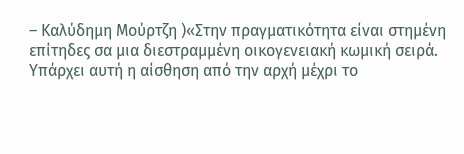– Καλύδημη Μούρτζη )«Στην πραγματικότητα είναι στημένη επίτηδες σα μια διεστραμμένη οικογενειακή κωμική σειρά. Υπάρχει αυτή η αίσθηση από την αρχή μέχρι το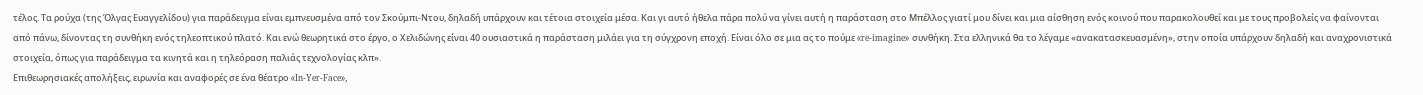τέλος. Τα ρούχα (της Όλγας Ευαγγελίδου) για παράδειγμα είναι εμπνευσμένα από τον Σκούμπι-Ντου, δηλαδή υπάρχουν και τέτοια στοιχεία μέσα. Και γι αυτό ήθελα πάρα πολύ να γίνει αυτή η παράσταση στο Μπέλλος γιατί μου δίνει και μια αίσθηση ενός κοινού που παρακολουθεί και με τους προβολείς να φαίνονται από πάνω, δίνοντας τη συνθήκη ενός τηλεοπτικού πλατό. Και ενώ θεωρητικά στο έργο, ο Χελιδώνης είναι 40 ουσιαστικά η παράσταση μιλάει για τη σύγχρονη εποχή. Είναι όλο σε μια ας το πούμε «re-imagine» συνθήκη. Στα ελληνικά θα το λέγαμε «ανακατασκευασμένη», στην οποία υπάρχουν δηλαδή και αναχρονιστικά στοιχεία, όπως για παράδειγμα τα κινητά και η τηλεόραση παλιάς τεχνολογίας κλπ».
Επιθεωρησιακές απολήξεις, ειρωνία και αναφορές σε ένα θέατρο «In-Yer-Face»,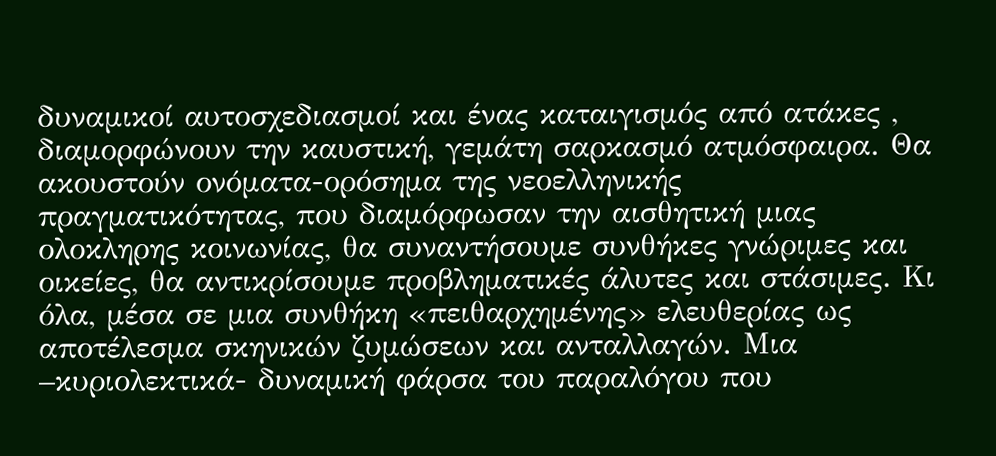δυναμικοί αυτοσχεδιασμοί και ένας καταιγισμός από ατάκες , διαμορφώνουν την καυστική, γεμάτη σαρκασμό ατμόσφαιρα. Θα ακουστούν ονόματα-ορόσημα της νεοελληνικής πραγματικότητας, που διαμόρφωσαν την αισθητική μιας ολοκληρης κοινωνίας, θα συναντήσουμε συνθήκες γνώριμες και οικείες, θα αντικρίσουμε προβληματικές άλυτες και στάσιμες. Κι όλα, μέσα σε μια συνθήκη «πειθαρχημένης» ελευθερίας ως αποτέλεσμα σκηνικών ζυμώσεων και ανταλλαγών. Μια –κυριολεκτικά- δυναμική φάρσα του παραλόγου που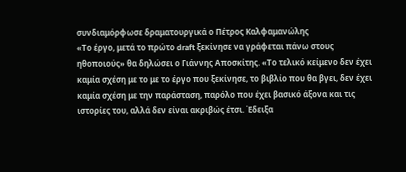συνδιαμόρφωσε δραματουργικά ο Πέτρος Καλφαμανώλης
«Το έργο, μετά το πρώτο draft ξεκίνησε να γράφεται πάνω στους ηθοποιούς» θα δηλώσει ο Γιάννης Αποσκίτης. «Το τελικό κείμενο δεν έχει καμία σχέση με το με το έργο που ξεκίνησε, το βιβλίο που θα βγει, δεν έχει καμία σχέση με την παράσταση, παρόλο που έχει βασικό άξονα και τις ιστορίες του, αλλά δεν είναι ακριβώς έτσι. Έδειξα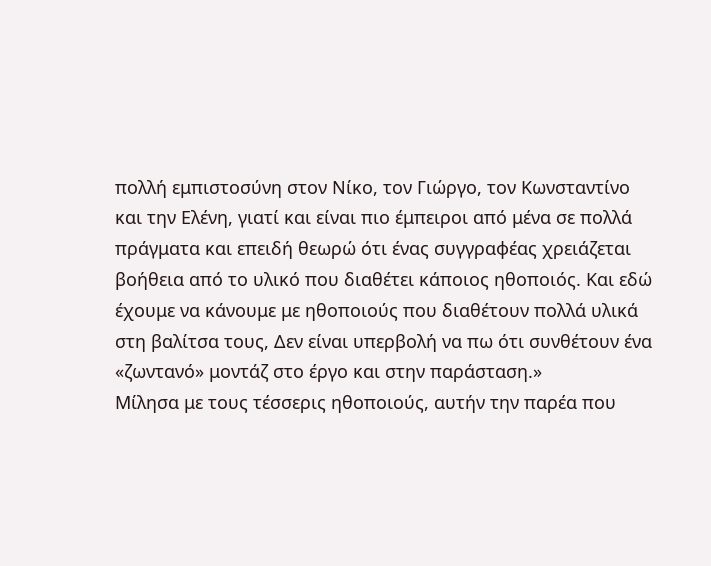πολλή εμπιστοσύνη στον Νίκο, τον Γιώργο, τον Κωνσταντίνο και την Ελένη, γιατί και είναι πιο έμπειροι από μένα σε πολλά πράγματα και επειδή θεωρώ ότι ένας συγγραφέας χρειάζεται βοήθεια από το υλικό που διαθέτει κάποιος ηθοποιός. Και εδώ έχουμε να κάνουμε με ηθοποιούς που διαθέτουν πολλά υλικά στη βαλίτσα τους, Δεν είναι υπερβολή να πω ότι συνθέτουν ένα «ζωντανό» μοντάζ στο έργο και στην παράσταση.»
Μίλησα με τους τέσσερις ηθοποιούς, αυτήν την παρέα που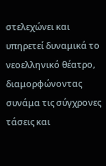στελεχώνει και υπηρετεί δυναμικά το νεοελληνικό θέατρο, διαμορφώνοντας συνάμα τις σύγχρονες τάσεις και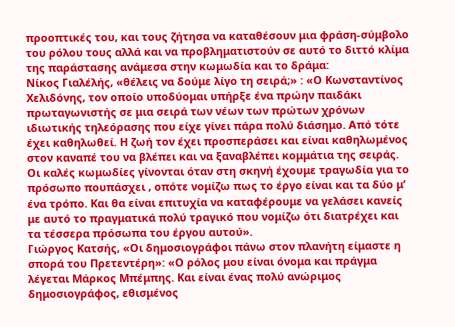προοπτικές του, και τους ζήτησα να καταθέσουν μια φράση-σύμβολο του ρόλου τους αλλά και να προβληματιστούν σε αυτό το διττό κλίμα της παράστασης ανάμεσα στην κωμωδία και το δράμα:
Νίκος Γιαλέλής, «θέλεις να δούμε λίγο τη σειρά;» : «Ο Κωνσταντίνος Χελιδόνης, τον οποίο υποδύομαι υπήρξε ένα πρώην παιδάκι πρωταγωνιστής σε μια σειρά των νέων των πρώτων χρόνων ιδιωτικής τηλεόρασης που είχε γίνει πάρα πολύ διάσημο. Από τότε έχει καθηλωθεί. Η ζωή τον έχει προσπεράσει και είναι καθηλωμένος στον καναπέ του να βλέπει και να ξαναβλέπει κομμάτια της σειράς. Οι καλές κωμωδίες γίνονται όταν στη σκηνή έχουμε τραγωδία για το πρόσωπο πουπάσχει , οπότε νομίζω πως το έργο είναι και τα δύο μ’ ένα τρόπο. Και θα είναι επιτυχία να καταφέρουμε να γελάσει κανείς με αυτό το πραγματικά πολύ τραγικό που νομίζω ότι διατρέχει και τα τέσσερα πρόσωπα του έργου αυτού».
Γιώργος Κατσής, «Οι δημοσιογράφοι πάνω στον πλανήτη είμαστε η σπορά του Πρετεντέρη»: «Ο ρόλος μου είναι όνομα και πράγμα λέγεται Μάρκος Μπέμπης. Και είναι ένας πολύ ανώριμος δημοσιογράφος, εθισμένος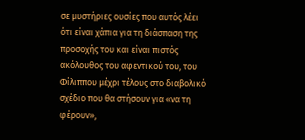σε μυστήριες ουσίες που αυτός λέει ότι είναι χάπια για τη διάσπαση της προσοχής του και είναι πιστός ακόλουθος του αφεντικού του, του Φίλιππου μέχρι τέλους στο διαβολικό σχέδιο που θα στήσουν για «να τη φέρουν»,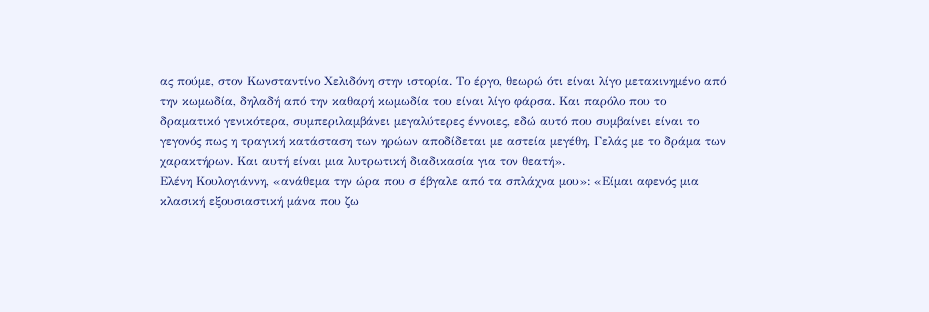ας πούμε, στον Κωνσταντίνο Χελιδόνη στην ιστορία. Το έργο, θεωρώ ότι είναι λίγο μετακινημένο από την κωμωδία, δηλαδή από την καθαρή κωμωδία του είναι λίγο φάρσα. Και παρόλο που το δραματικό γενικότερα, συμπεριλαμβάνει μεγαλύτερες έννοιες, εδώ αυτό που συμβαίνει είναι το γεγονός πως η τραγική κατάσταση των ηρώων αποδίδεται με αστεία μεγέθη, Γελάς με το δράμα των χαρακτήρων. Και αυτή είναι μια λυτρωτική διαδικασία για τον θεατή».
Ελένη Κουλογιάννη, «ανάθεμα την ώρα που σ έβγαλε από τα σπλάχνα μου»: «Είμαι αφενός μια κλασική εξουσιαστική μάνα που ζω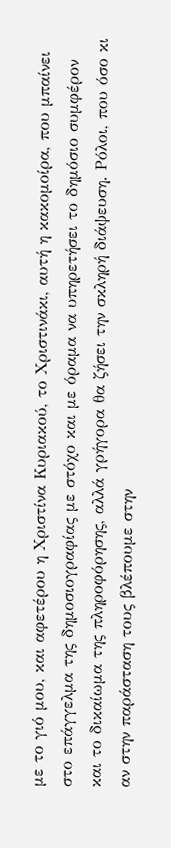με το γιό μου, και αφετέρου η Χριστίνα Κυριακού, το Χριστινάκι, αυτή η κακομοίρα, που μπαίνει στο επάγγελμα της δημοσιογραφίας με στόχο και με όραμα να υπηρετήσει το δημόσιο συμφέρον και το δικαίωμα της πληροφόρησης, αλλά γρήγορα θα ζήσει την σκληρή διάψευση. Ρόλοι, που όσο κι αν στην παράσταση τους βλέπουμε στην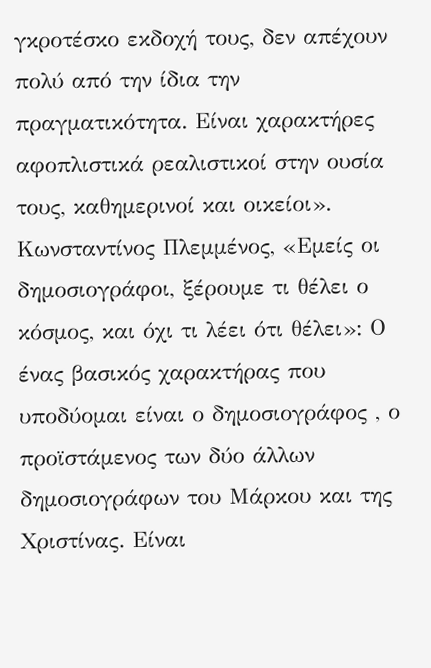γκροτέσκο εκδοχή τους, δεν απέχουν πολύ από την ίδια την πραγματικότητα. Είναι χαρακτήρες αφοπλιστικά ρεαλιστικοί στην ουσία τους, καθημερινοί και οικείοι».
Κωνσταντίνος Πλεμμένος, «Εμείς οι δημοσιογράφοι, ξέρουμε τι θέλει ο κόσμος, και όχι τι λέει ότι θέλει»: Ο ένας βασικός χαρακτήρας που υποδύομαι είναι ο δημοσιογράφος , ο προϊστάμενος των δύο άλλων δημοσιογράφων του Μάρκου και της Χριστίνας. Είναι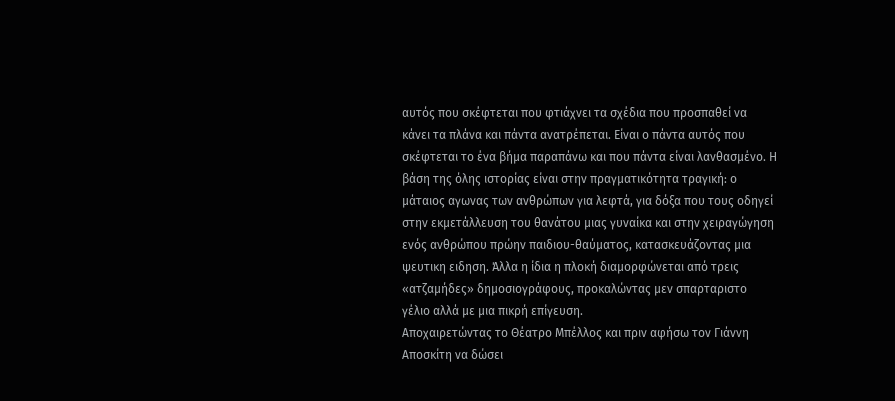αυτός που σκέφτεται που φτιάχνει τα σχέδια που προσπαθεί να κάνει τα πλάνα και πάντα ανατρέπεται. Είναι ο πάντα αυτός που σκέφτεται το ένα βήμα παραπάνω και που πάντα είναι λανθασμένο. Η βάση της όλης ιστορίας είναι στην πραγματικότητα τραγική: ο μάταιος αγωνας των ανθρώπων για λεφτά, για δόξα που τους οδηγεί στην εκμετάλλευση του θανάτου μιας γυναίκα και στην χειραγώγηση ενός ανθρώπου πρώην παιδιου-θαύματος, κατασκευάζοντας μια ψευτικη ειδηση. Άλλα η ίδια η πλοκή διαμορφώνεται από τρεις «ατζαμήδες» δημοσιογράφους, προκαλώντας μεν σπαρταριστο γέλιο αλλά με μια πικρή επίγευση.
Αποχαιρετώντας το Θέατρο Μπέλλος και πριν αφήσω τον Γιάννη Αποσκίτη να δώσει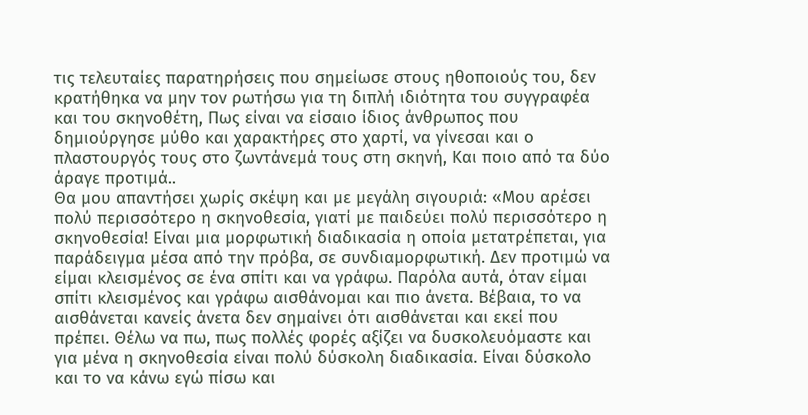τις τελευταίες παρατηρήσεις που σημείωσε στους ηθοποιούς του, δεν κρατήθηκα να μην τον ρωτήσω για τη διπλή ιδιότητα του συγγραφέα και του σκηνοθέτη, Πως είναι να είσαιο ίδιος άνθρωπος που δημιούργησε μύθο και χαρακτήρες στο χαρτί, να γίνεσαι και ο πλαστουργός τους στο ζωντάνεμά τους στη σκηνή, Και ποιο από τα δύο άραγε προτιμά..
Θα μου απαντήσει χωρίς σκέψη και με μεγάλη σιγουριά: «Μου αρέσει πολύ περισσότερο η σκηνοθεσία, γιατί με παιδεύει πολύ περισσότερο η σκηνοθεσία! Είναι μια μορφωτική διαδικασία η οποία μετατρέπεται, για παράδειγμα μέσα από την πρόβα, σε συνδιαμορφωτική. Δεν προτιμώ να είμαι κλεισμένος σε ένα σπίτι και να γράφω. Παρόλα αυτά, όταν είμαι σπίτι κλεισμένος και γράφω αισθάνομαι και πιο άνετα. Βέβαια, το να αισθάνεται κανείς άνετα δεν σημαίνει ότι αισθάνεται και εκεί που πρέπει. Θέλω να πω, πως πολλές φορές αξίζει να δυσκολευόμαστε και για μένα η σκηνοθεσία είναι πολύ δύσκολη διαδικασία. Είναι δύσκολο και το να κάνω εγώ πίσω και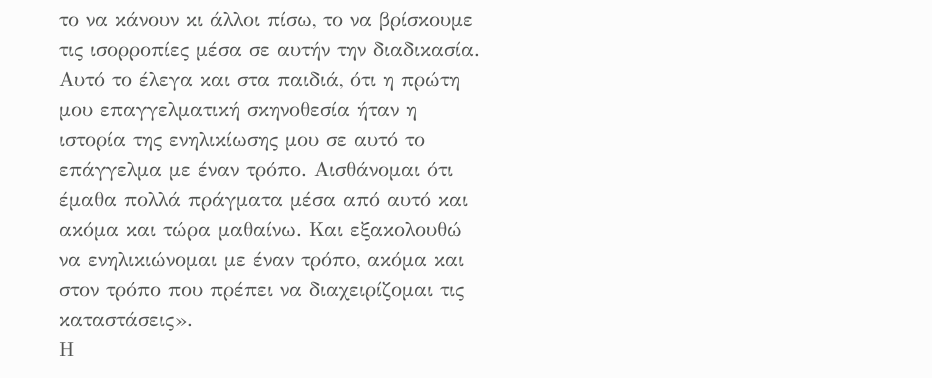το να κάνουν κι άλλοι πίσω, το να βρίσκουμε τις ισορροπίες μέσα σε αυτήν την διαδικασία. Αυτό το έλεγα και στα παιδιά, ότι η πρώτη μου επαγγελματική σκηνοθεσία ήταν η ιστορία της ενηλικίωσης μου σε αυτό το επάγγελμα με έναν τρόπο. Αισθάνομαι ότι έμαθα πολλά πράγματα μέσα από αυτό και ακόμα και τώρα μαθαίνω. Και εξακολουθώ να ενηλικιώνομαι με έναν τρόπο, ακόμα και στον τρόπο που πρέπει να διαχειρίζομαι τις καταστάσεις».
Η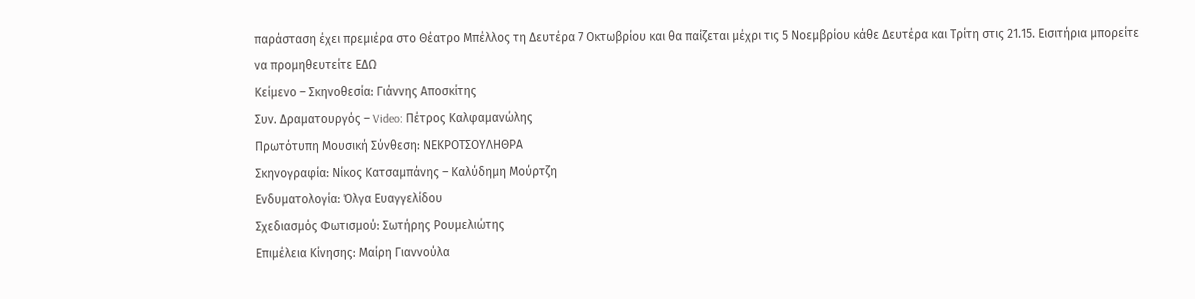παράσταση έχει πρεμιέρα στο Θέατρο Μπέλλος τη Δευτέρα 7 Οκτωβρίου και θα παίζεται μέχρι τις 5 Νοεμβρίου κάθε Δευτέρα και Τρίτη στις 21.15. Εισιτήρια μπορείτε να προμηθευτείτε ΕΔΩ
Κείμενο – Σκηνοθεσία: Γιάννης Αποσκίτης
Συν. Δραματουργός – Video: Πέτρος Καλφαμανώλης
Πρωτότυπη Μουσική Σύνθεση: ΝΕΚΡΟΤΣΟΥΛΗΘΡΑ
Σκηνογραφία: Νίκος Κατσαμπάνης – Καλύδημη Μούρτζη
Ενδυματολογία: Όλγα Ευαγγελίδου
Σχεδιασμός Φωτισμού: Σωτήρης Ρουμελιώτης
Επιμέλεια Κίνησης: Μαίρη Γιαννούλα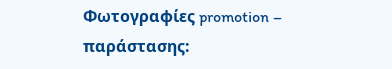Φωτογραφίες promotion – παράστασης: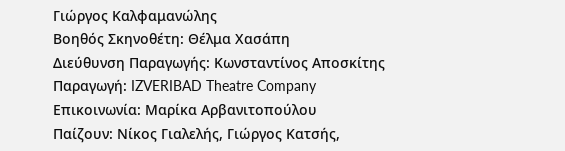Γιώργος Καλφαμανώλης
Βοηθός Σκηνοθέτη: Θέλμα Χασάπη
Διεύθυνση Παραγωγής: Κωνσταντίνος Αποσκίτης
Παραγωγή: IZVERIBAD Theatre Company
Επικοινωνία: Μαρίκα Αρβανιτοπούλου
Παίζουν: Νίκος Γιαλελής, Γιώργος Κατσής,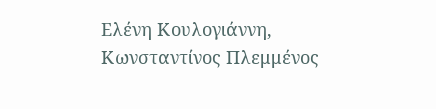Ελένη Κουλογιάννη, Κωνσταντίνος Πλεμμένος